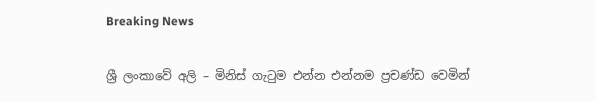Breaking News

ශ්‍රී ලංකාවේ අලි – මිනිස් ගැටුම එන්න එන්නම ප්‍රචණ්ඩ වෙමින්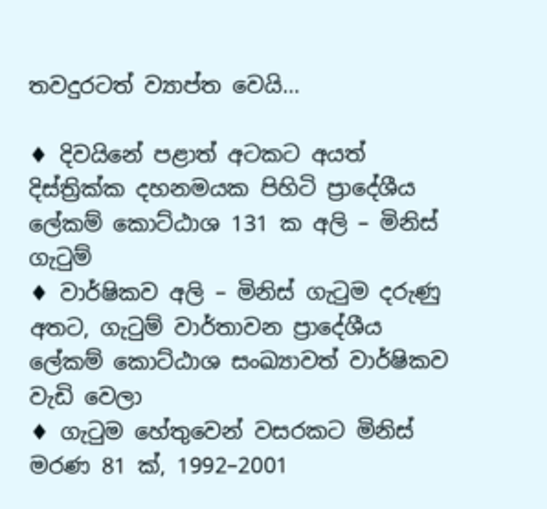තවදුරටත් ව්‍යාප්ත වෙයි…

♦ දිවයිනේ පළාත් අටකට අයත් දිස්ත්‍රික්ක දහනමයක පිහිටි ප්‍රාදේශීය ලේකම් කොට්ඨාශ 131 ක අලි – මිනිස් ගැටුම්
♦ වාර්ෂිකව අලි – මිනිස් ගැටුම දරුණු අතට, ගැටුම් වාර්තාවන ප්‍රාදේශීය ලේකම් කොට්ඨාශ සංඛ්‍යාවත් වාර්ෂිකව වැඩි වෙලා
♦ ගැටුම හේතුවෙන් වසරකට මිනිස් මරණ 81 ක්, 1992–2001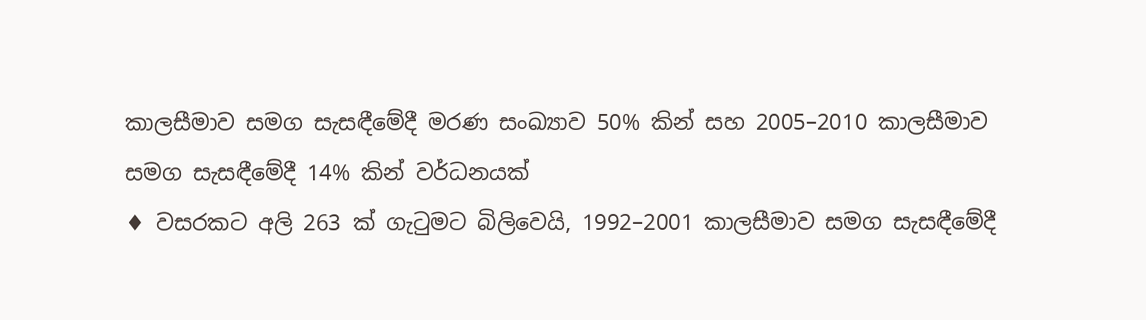කාලසීමාව සමග සැසඳීමේදී මරණ සංඛ්‍යාව 50% කින් සහ 2005–2010 කාලසීමාව සමග සැසඳීමේදී 14% කින් වර්ධනයක්
♦ වසරකට අලි 263 ක් ගැටුමට බිලිවෙයි, 1992–2001 කාලසීමාව සමග සැසඳීමේදී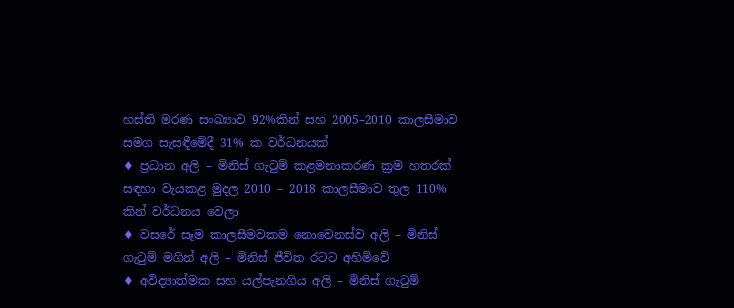හස්ති මරණ සංඛ්‍යාව 92%කින් සහ 2005–2010 කාලසීමාව සමග සැසඳීමේදී 31% ක වර්ධනයක්
♦ ප්‍රධාන අලි – මිනිස් ගැටුම් කළමනාකරණ ක්‍රම හතරක් සඳහා වැයකළ මුදල 2010 – 2018 කාලසීමාව තුල 110% කින් වර්ධනය වෙලා
♦ වසරේ සෑම කාලසීමවකම නොවෙනස්ව අලි – මිනිස් ගැටුම් මගින් අලි – මිනිස් ජීවිත රටට අහිමිවේ
♦ අවිද්‍යාත්මක සහ යල්පැනගිය අලි – මිනිස් ගැටුම්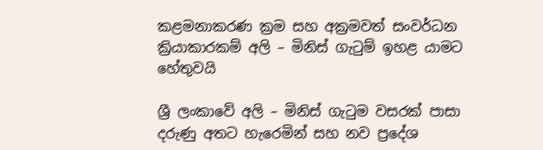කළමනාකරණ ක්‍රම සහ අක්‍රමවත් සංවර්ධන ක්‍රියාකාරකම් අලි – මිනිස් ගැටුම් ඉහළ යාමට හේතුවයි

ශ්‍රී ලංකාවේ අලි – මිනිස් ගැටුම වසරක් පාසා දරුණු අතට හැරෙමින් සහ නව ප්‍රදේශ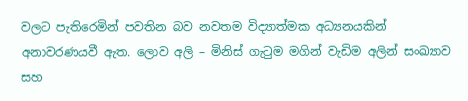වලට පැතිරෙමින් පවතින බව නවතම විද්‍යාත්මක අධ්‍යනයකින් අනාවරණයවී ඇත. ලොව අලි – මිනිස් ගැටුම මගින් වැඩිම අලින් සංඛ්‍යාව සහ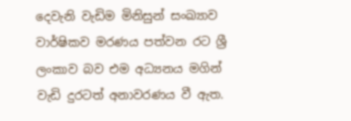දෙවැනි වැඩිම මිනිසුන් සංඛ්‍යාව වාර්ෂිකව මරණය පත්වන රට ශ්‍රී ලංකාව බව එම අධ්‍යනය මගින් වැඩි දුරටත් අනාවරණය වී ඇත.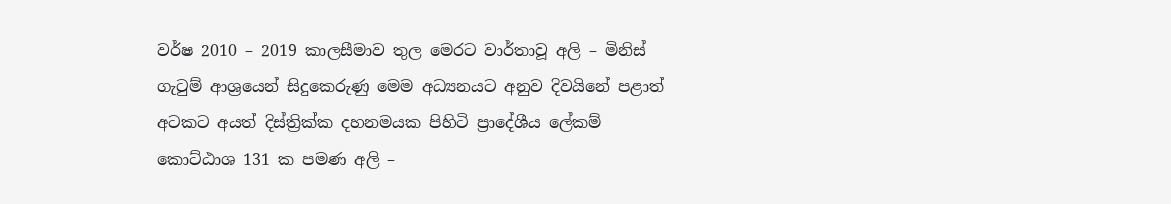වර්ෂ 2010 – 2019 කාලසීමාව තුල මෙරට වාර්තාවූ අලි – මිනිස් ගැටුම් ආශ්‍රයෙන් සිදුකෙරුණු මෙම අධ්‍යනයට අනුව දිවයිනේ පළාත් අටකට අයත් දිස්ත්‍රික්ක දහනමයක පිහිටි ප්‍රාදේශීය ලේකම් කොට්ඨාශ 131 ක පමණ අලි –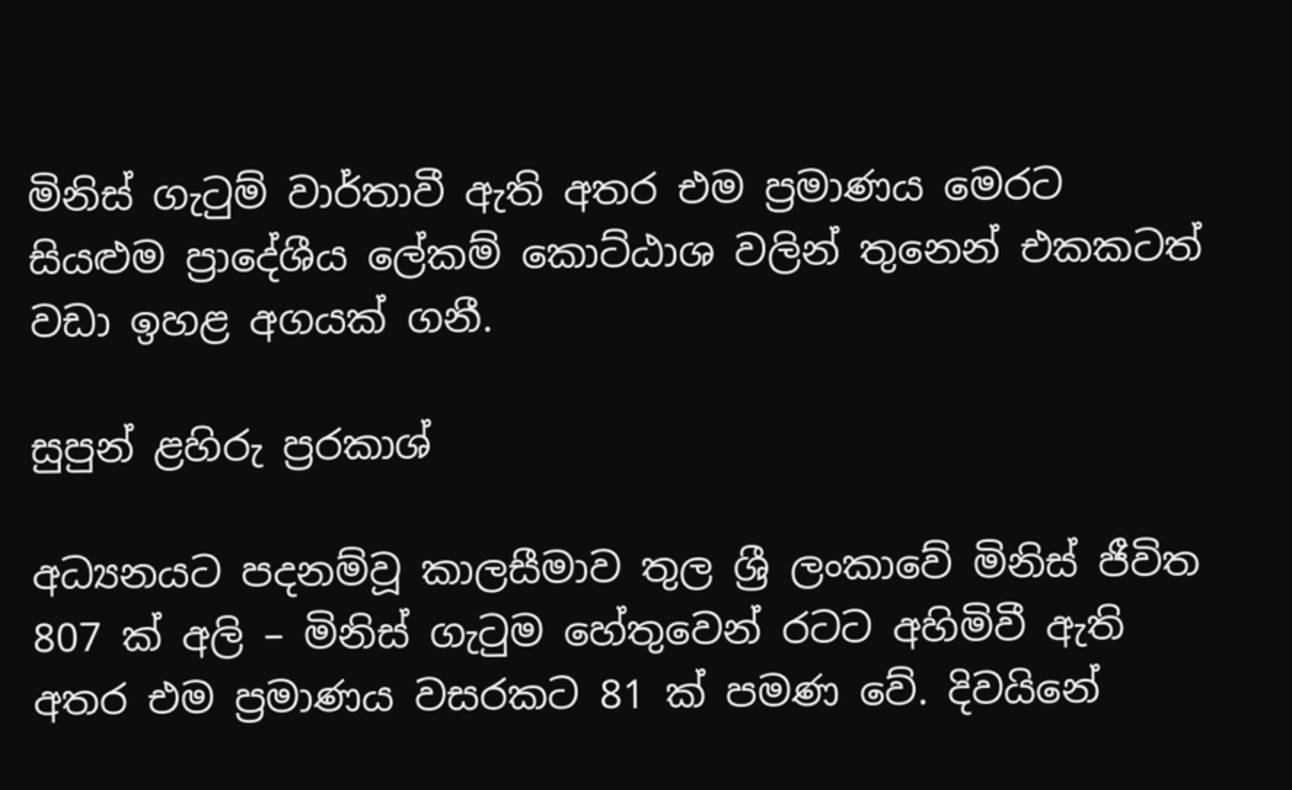මිනිස් ගැටුම් වාර්තාවී ඇති අතර එම ප්‍රමාණය මෙරට සියළුම ප්‍රාදේශීය ලේකම් කොට්ඨාශ වලින් තුනෙන් එකකටත් වඩා ඉහළ අගයක් ගනී.

සුපුන් ළහිරු ප්‍රරකාශ්

අධ්‍යනයට පදනම්වූ කාලසීමාව තුල ශ්‍රී ලංකාවේ මිනිස් ජීවිත 807 ක් අලි – මිනිස් ගැටුම හේතුවෙන් රටට අහිමිවී ඇති අතර එම ප්‍රමාණය වසරකට 81 ක් පමණ වේ. දිවයිනේ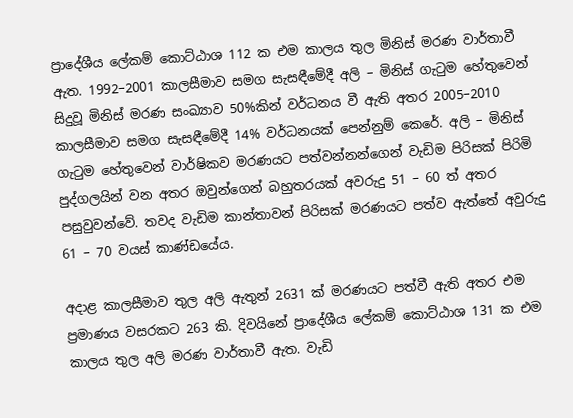ප්‍රාදේශීය ලේකම් කොට්ඨාශ 112 ක එම කාලය තුල මිනිස් මරණ වාර්තාවී ඇත. 1992–2001 කාලසීමාව සමග සැසඳීමේදී අලි – මිනිස් ගැටුම හේතුවෙන් සිදුවූ මිනිස් මරණ සංඛ්‍යාව 50%කින් වර්ධනය වී ඇති අතර 2005–2010 කාලසීමාව සමග සැසඳීමේදී 14% වර්ධනයක් පෙන්නුම් කෙරේ. අලි – මිනිස් ගැටුම හේතුවෙන් වාර්ෂිකව මරණයට පත්වන්නන්ගෙන් වැඩිම පිරිසක් පිරිමි පුද්ගලයින් වන අතර ඔවුන්ගෙන් බහුතරයක් අවරුදු 51 – 60 ත් අතර පසුවුවන්වේ. තවද වැඩිම කාන්තාවන් පිරිසක් මරණයට පත්ව ඇත්තේ අවුරුදු 61 – 70 වයස් කාණ්ඩයේය.

අදාළ කාලසීමාව තුල අලි ඇතුන් 2631 ක් මරණයට පත්වී ඇති අතර එම ප්‍රමාණය වසරකට 263 කි. දිවයිනේ ප්‍රාදේශීය ලේකම් කොට්ඨාශ 131 ක එම කාලය තුල අලි මරණ වාර්තාවී ඇත. වැඩි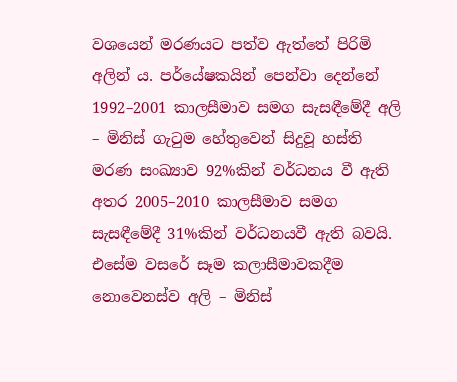වශයෙන් මරණයට පත්ව ඇත්තේ පිරිමි අලින් ය. පර්යේෂකයින් පෙන්වා දෙන්නේ 1992–2001 කාලසීමාව සමග සැසඳීමේදී අලි – මිනිස් ගැටුම හේතුවෙන් සිදුවූ හස්ති මරණ සංඛ්‍යාව 92%කින් වර්ධනය වී ඇති අතර 2005–2010 කාලසීමාව සමග සැසඳීමේදී 31%කින් වර්ධනයවී ඇති බවයි. එසේම වසරේ සෑම කලාසීමාවකදීම නොවෙනස්ව අලි – මිනිස්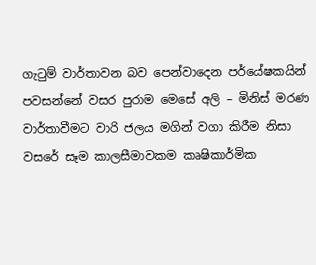ගැටුම් වාර්තාවන බව පෙන්වාදෙන පර්යේෂකයින් පවසන්නේ වසර පුරාම මෙසේ අලි – මිනිස් මරණ වාර්තාවීමට වාරි ජලය මගින් වගා කිරීම නිසා වසරේ සෑම කාලසීමාවකම කෘෂිකාර්මික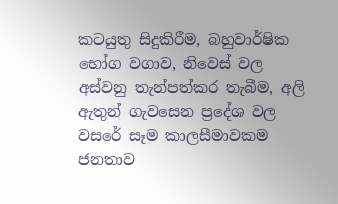කටයුතු සිදුකිරීම, බහුවාර්ෂික භෝග වගාව, නිවෙස් වල අස්වනු තැන්පත්කර තැබීම, අලි ඇතුන් ගැවසෙන ප්‍රදේශ වල වසරේ සෑම කාලසීමාවකම ජනතාව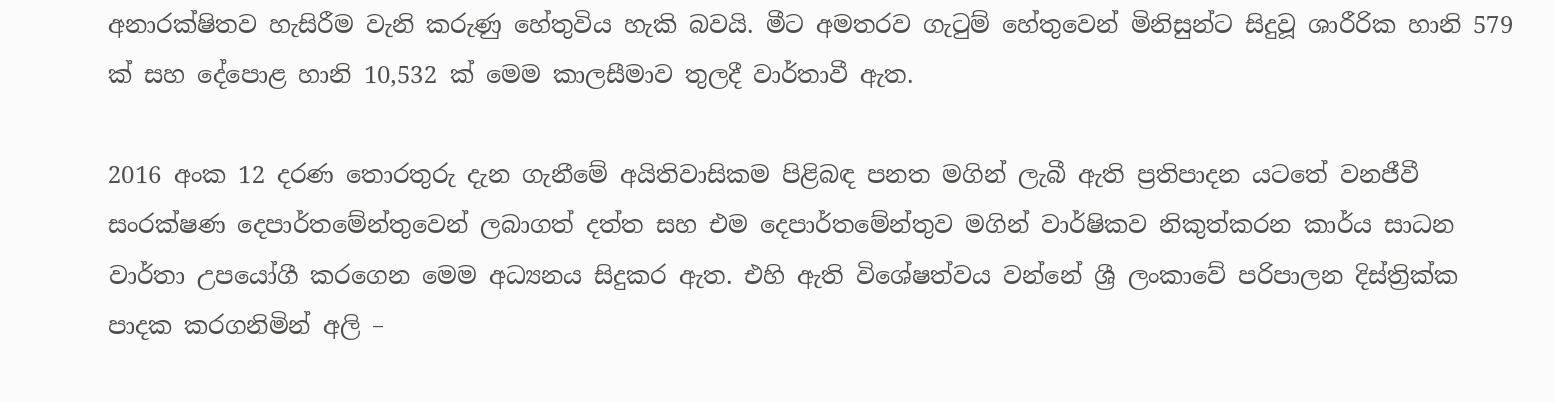අනාරක්ෂිතව හැසිරීම වැනි කරුණු හේතුවිය හැකි බවයි. මීට අමතරව ගැටුම් හේතුවෙන් මිනිසුන්ට සිදුවූ ශාරීරික හානි 579 ක් සහ දේපොළ හානි 10,532 ක් මෙම කාලසීමාව තුලදී වාර්තාවී ඇත.

2016 අංක 12 දරණ තොරතුරු දැන ගැනීමේ අයිතිවාසිකම පිළිබඳ පනත මගින් ලැබී ඇති ප්‍රතිපාදන යටතේ වනජීවී සංරක්ෂණ දෙපාර්තමේන්තුවෙන් ලබාගත් දත්ත සහ එම දෙපාර්තමේන්තුව මගින් වාර්ෂිකව නිකුත්කරන කාර්ය සාධන වාර්තා උපයෝගී කරගෙන මෙම අධ්‍යනය සිදුකර ඇත. එහි ඇති විශේෂත්වය වන්නේ ශ්‍රී ලංකාවේ පරිපාලන දිස්ත්‍රික්ක පාදක කරගනිමින් අලි –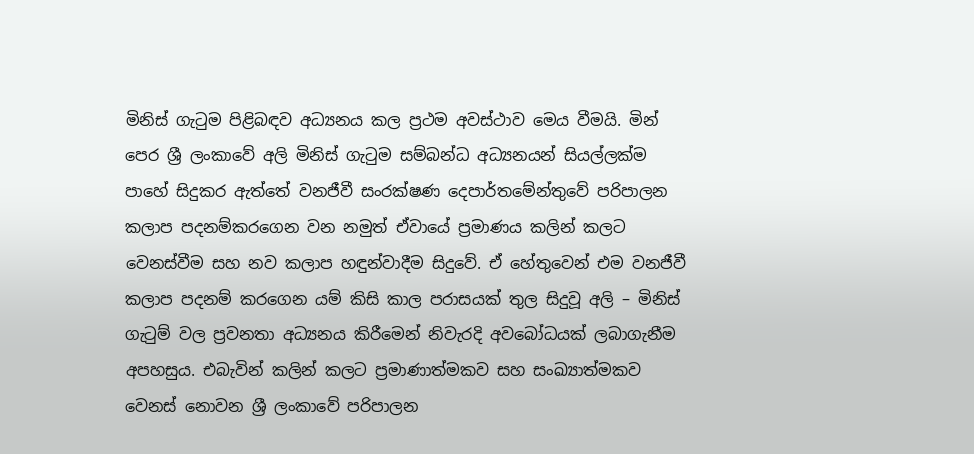මිනිස් ගැටුම පිළිබඳව අධ්‍යනය කල ප්‍රථම අවස්ථාව මෙය වීමයි. මින් පෙර ශ්‍රී ලංකාවේ අලි මිනිස් ගැටුම සම්බන්ධ අධ්‍යනයන් සියල්ලක්ම පාහේ සිදුකර ඇත්තේ වනජීවී සංරක්ෂණ දෙපාර්තමේන්තුවේ පරිපාලන කලාප පදනම්කරගෙන වන නමුත් ඒවායේ ප්‍රමාණය කලින් කලට වෙනස්වීම සහ නව කලාප හඳුන්වාදීම සිදුවේ. ඒ හේතුවෙන් එම වනජීවී කලාප පදනම් කරගෙන යම් කිසි කාල පරාසයක් තුල සිදුවූ අලි – මිනිස් ගැටුම් වල ප්‍රවනතා අධ්‍යනය කිරීමෙන් නිවැරදි අවබෝධයක් ලබාගැනීම අපහසුය. එබැවින් කලින් කලට ප්‍රමාණාත්මකව සහ සංඛ්‍යාත්මකව වෙනස් නොවන ශ්‍රී ලංකාවේ පරිපාලන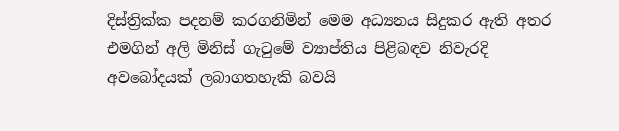දිස්ත්‍රික්ක පදනම් කරගනිමින් මෙම අධ්‍යනය සිදුකර ඇති අතර එමගින් අලි මිනිස් ගැටුමේ ව්‍යාප්තිය පිළිබඳව නිවැරදි අවබෝදයක් ලබාගතහැකි බවයි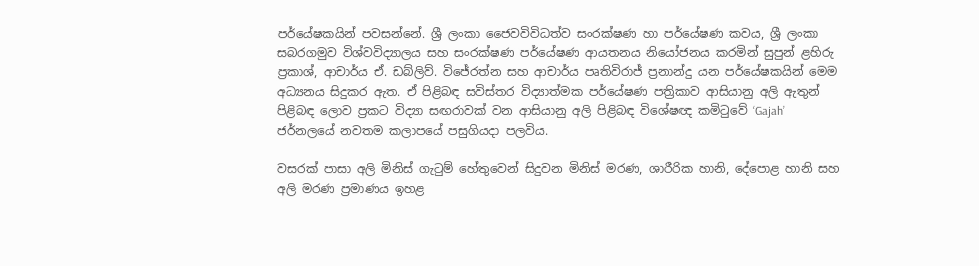පර්යේෂකයින් පවසන්නේ. ශ්‍රී ලංකා ජෛවවිවිධත්ව සංරක්ෂණ හා පර්යේෂණ කවය, ශ්‍රී ලංකා සබරගමුව විශ්වවිද්‍යාලය සහ සංරක්ෂණ පර්යේෂණ ආයතනය නියෝජනය කරමින් සුපුන් ළහිරු ප්‍රකාශ්, ආචාර්ය ඒ. ඩබ්ලිව්. විජේරත්න සහ ආචාර්ය පෘතිවිරාජ් ප්‍රනාන්දු යන පර්යේෂකයින් මෙම අධ්‍යනය සිදුකර ඇත. ඒ පිළිබඳ සවිස්තර විද්‍යාත්මක පර්යේෂණ පත්‍රිකාව ආසියානු අලි ඇතුන් පිළිබඳ ලොව ප්‍රකට විද්‍යා සඟරාවක් වන ආසියානු අලි පිළිබඳ විශේෂඥ කමිටුවේ ‘Gajah’ ජර්නලයේ නවතම කලාපයේ පසුගියදා පලවිය.

වසරක් පාසා අලි මිනිස් ගැටුම් හේතුවෙන් සිදුවන මිනිස් මරණ, ශාරීරික හානි, දේපොළ හානි සහ අලි මරණ ප්‍රමාණය ඉහළ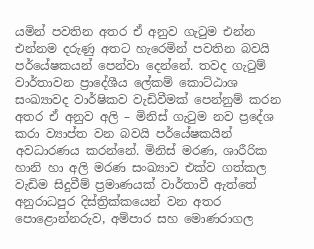යමින් පවතින අතර ඒ අනුව ගැටුම එන්න එන්නම දරුණු අතට හැරෙමින් පවතින බවයි පර්යේෂකයන් පෙන්වා දෙන්නේ. තවද ගැටුම් වාර්තාවන ප්‍රාදේශීය ලේකම් කොට්ඨාශ සංඛ්‍යාවද වාර්ෂිකව වැඩිවීමක් පෙන්නුම් කරන අතර ඒ අනුව අලි – මිනිස් ගැටුම නව ප්‍රදේශ කරා ව්‍යාප්ත වන බවයි පර්යේෂකයින් අවධාරණය කරන්නේ. මිනිස් මරණ, ශාරීරික හානි හා අලි මරණ සංඛ්‍යාව එක්ව ගත්කල වැඩිම සිදුවීම් ප්‍රමාණයක් වාර්තාවී ඇත්තේ අනුරාධපුර දිස්ත්‍රික්කයෙන් වන අතර පොළොන්නරුව, අම්පාර සහ මොණරාගල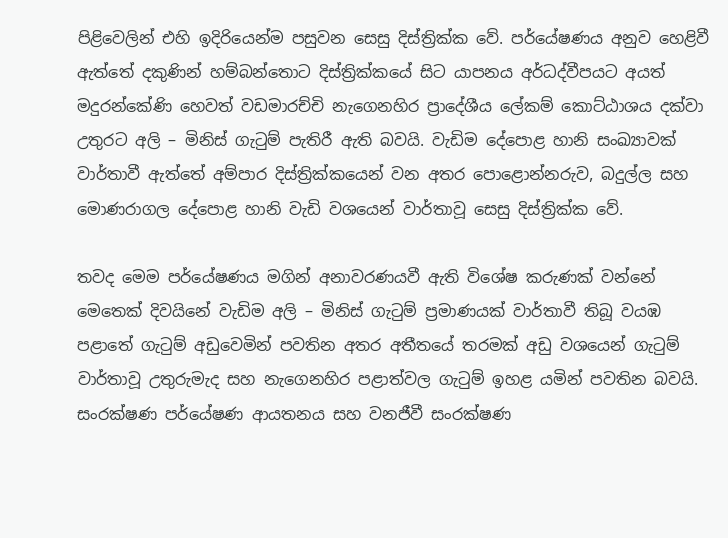පිළිවෙලින් එහි ඉදිරියෙන්ම පසුවන සෙසු දිස්ත්‍රික්ක වේ. පර්යේෂණය අනුව හෙළිවී ඇත්තේ දකුණින් හම්බන්තොට දිස්ත්‍රික්කයේ සිට යාපනය අර්ධද්වීපයට අයත් මදුරන්කේණි හෙවත් වඩමාරච්චි නැගෙනහිර ප්‍රාදේශීය ලේකම් කොට්ඨාශය දක්වා උතුරට අලි – මිනිස් ගැටුම් පැතිරී ඇති බවයි. වැඩිම දේපොළ හානි සංඛ්‍යාවක් වාර්තාවී ඇත්තේ අම්පාර දිස්ත්‍රික්කයෙන් වන අතර පොළොන්නරුව, බදුල්ල සහ මොණරාගල දේපොළ හානි වැඩි වශයෙන් වාර්තාවූ සෙසු දිස්ත්‍රික්ක වේ.

තවද මෙම පර්යේෂණය මගින් අනාවරණයවී ඇති විශේෂ කරුණක් වන්නේ මෙතෙක් දිවයිනේ වැඩිම අලි – මිනිස් ගැටුම් ප්‍රමාණයක් වාර්තාවී තිබූ වයඹ පළාතේ ගැටුම් අඩුවෙමින් පවතින අතර අතීතයේ තරමක් අඩු වශයෙන් ගැටුම් වාර්තාවූ උතුරුමැද සහ නැගෙනහිර පළාත්වල ගැටුම් ඉහළ යමින් පවතින බවයි. සංරක්ෂණ පර්යේෂණ ආයතනය සහ වනජීවී සංරක්ෂණ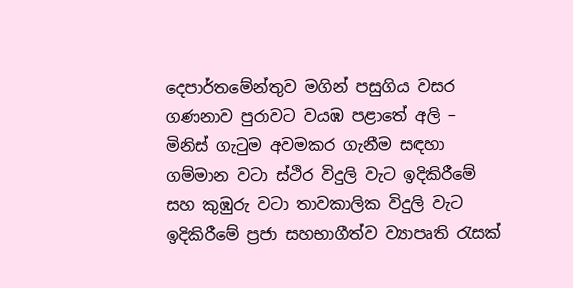දෙපාර්තමේන්තුව මගින් පසුගිය වසර ගණනාව පුරාවට වයඹ පළාතේ අලි – මිනිස් ගැටුම අවමකර ගැනීම සඳහා ගම්මාන වටා ස්ථිර විදුලි වැට ඉදිකිරීමේ සහ කුඹුරු වටා තාවකාලික විදුලි වැට ඉදිකිරීමේ ප්‍රජා සහභාගීත්ව ව්‍යාපෘති රැසක්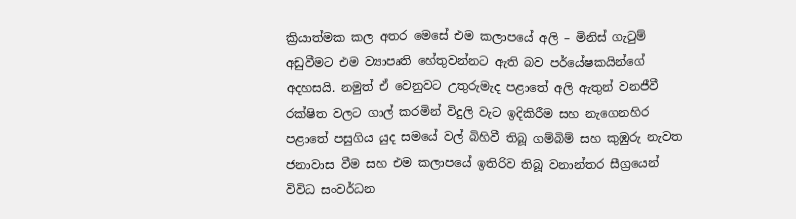ක්‍රියාත්මක කල අතර මෙසේ එම කලාපයේ අලි – මිනිස් ගැටුම් අඩුවීමට එම ව්‍යාපෘති හේතුවන්නට ඇති බව පර්යේෂකයින්ගේ අදහසයි. නමුත් ඒ වෙනුවට උතුරුමැද පළාතේ අලි ඇතුන් වනජීවී රක්ෂිත වලට ගාල් කරමින් විදුලි වැට ඉදිකිරීම සහ නැගෙනහිර පළාතේ පසුගිය යුද සමයේ වල් බිහිවී තිබූ ගම්බිම් සහ කුඹුරු නැවත ජනාවාස වීම සහ එම කලාපයේ ඉතිරිව තිබූ වනාන්තර සීග්‍රයෙන් විවිධ සංවර්ධන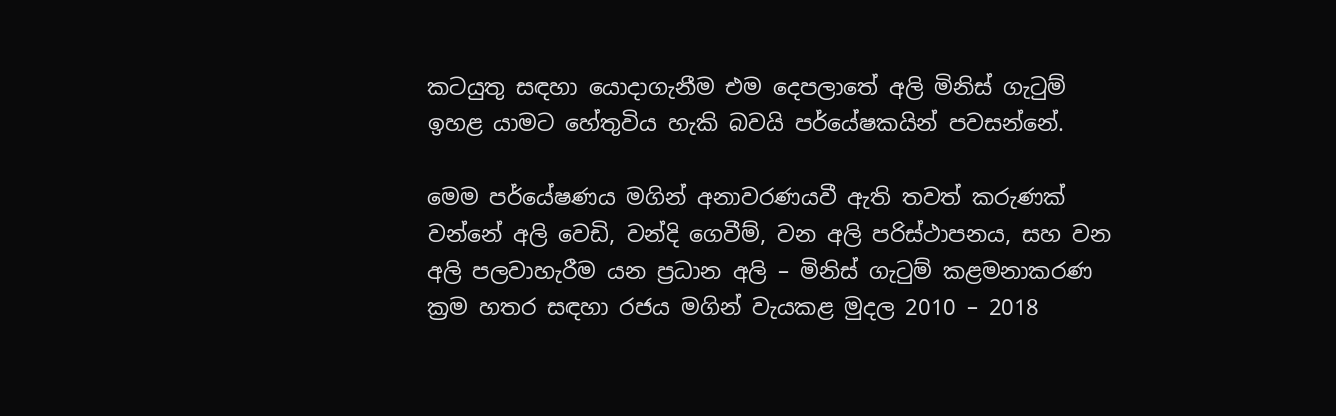කටයුතු සඳහා යොදාගැනීම එම දෙපලාතේ අලි මිනිස් ගැටුම් ඉහළ යාමට හේතුවිය හැකි බවයි පර්යේෂකයින් පවසන්නේ.

මෙම පර්යේෂණය මගින් අනාවරණයවී ඇති තවත් කරුණක් වන්නේ අලි වෙඩි, වන්දි ගෙවීම්, වන අලි පරිස්ථාපනය, සහ වන අලි පලවාහැරීම යන ප්‍රධාන අලි – මිනිස් ගැටුම් කළමනාකරණ ක්‍රම හතර සඳහා රජය මගින් වැයකළ මුදල 2010 – 2018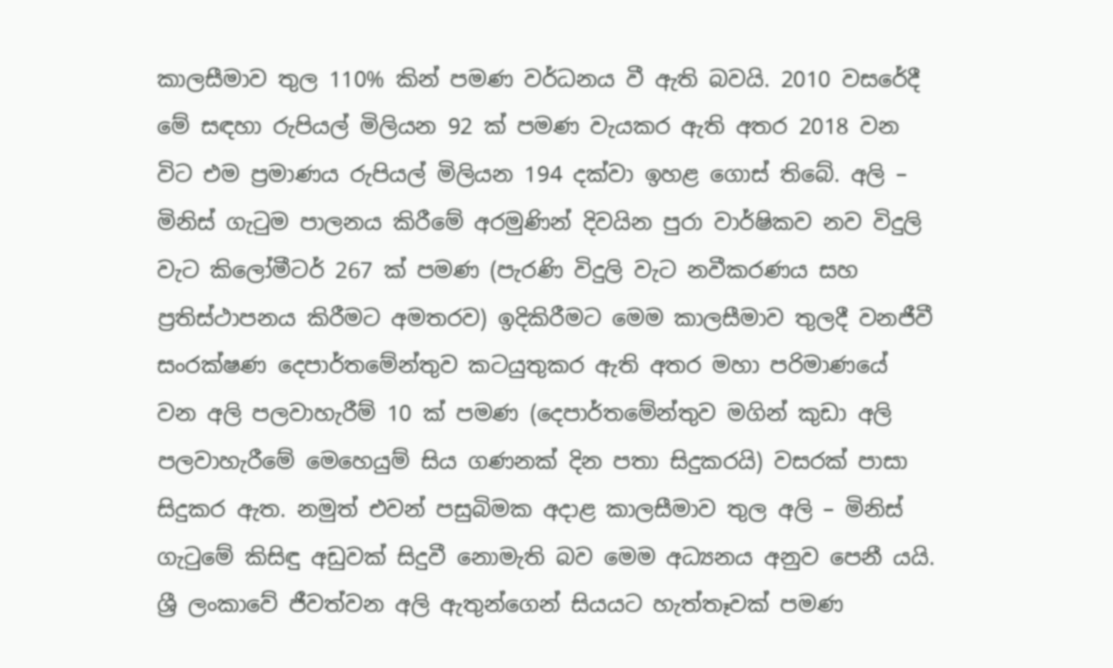කාලසීමාව තුල 110% කින් පමණ වර්ධනය වී ඇති බවයි. 2010 වසරේදී මේ සඳහා රුපියල් මිලියන 92 ක් පමණ වැයකර ඇති අතර 2018 වන විට එම ප්‍රමාණය රුපියල් මිලියන 194 දක්වා ඉහළ ගොස් තිබේ. අලි – මිනිස් ගැටුම පාලනය කිරීමේ අරමුණින් දිවයින පුරා වාර්ෂිකව නව විදුලි වැට කිලෝමීටර් 267 ක් පමණ (පැරණි විදුලි වැට නවීකරණය සහ ප්‍රතිස්ථාපනය කිරීමට අමතරව) ඉදිකිරීමට මෙම කාලසීමාව තුලදී වනජීවී සංරක්ෂණ දෙපාර්තමේන්තුව කටයුතුකර ඇති අතර මහා පරිමාණයේ වන අලි පලවාහැරීම් 10 ක් පමණ (දෙපාර්තමේන්තුව මගින් කුඩා අලි පලවාහැරීමේ මෙහෙයුම් සිය ගණනක් දින පතා සිදුකරයි) වසරක් පාසා සිදුකර ඇත. නමුත් එවන් පසුබිමක අදාළ කාලසීමාව තුල අලි – මිනිස් ගැටුමේ කිසිඳු අඩුවක් සිදුවී නොමැති බව මෙම අධ්‍යනය අනුව පෙනී යයි. ශ්‍රී ලංකාවේ ජීවත්වන අලි ඇතුන්ගෙන් සියයට හැත්තෑවක් පමණ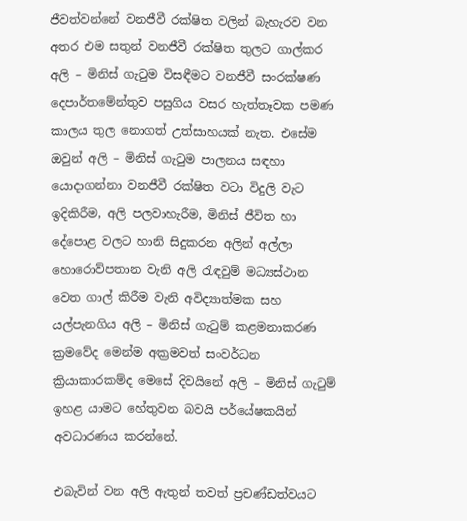ජීවත්වන්නේ වනජීවී රක්ෂිත වලින් බැහැරව වන අතර එම සතුන් වනජීවී රක්ෂිත තුලට ගාල්කර අලි – මිනිස් ගැටුම විසඳීමට වනජීවී සංරක්ෂණ දෙපාර්තමේන්තුව පසුගිය වසර හැත්තෑවක පමණ කාලය තුල නොගත් උත්සාහයක් නැත. එසේම ඔවුන් අලි – මිනිස් ගැටුම පාලනය සඳහා යොදාගන්නා වනජීවී රක්ෂිත වටා විදුලි වැට ඉදිකිරීම, අලි පලවාහැරීම, මිනිස් ජීවිත හා දේපොළ වලට හානි සිදුකරන අලින් අල්ලා හොරොව්පතාන වැනි අලි රැඳවුම් මධ්‍යස්ථාන වෙත ගාල් කිරීම වැනි අවිද්‍යාත්මක සහ යල්පැනගිය අලි – මිනිස් ගැටුම් කළමනාකරණ ක්‍රමවේද මෙන්ම අක්‍රමවත් සංවර්ධන ක්‍රියාකාරකම්ද මෙසේ දිවයිනේ අලි – මිනිස් ගැටුම් ඉහළ යාමට හේතුවන බවයි පර්යේෂකයින් අවධාරණය කරන්නේ.

එබැවින් වන අලි ඇතුන් තවත් ප්‍රචණ්ඩත්වයට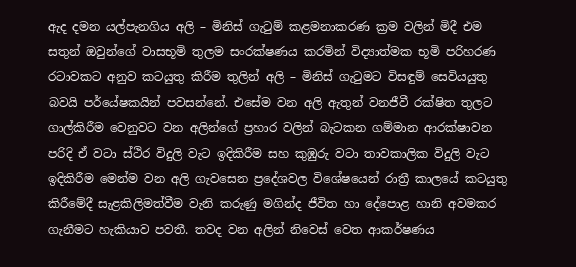ඇද දමන යල්පැනගිය අලි – මිනිස් ගැටුම් කළමනාකරණ ක්‍රම වලින් මිදී එම සතුන් ඔවුන්ගේ වාසභූමි තුලම සංරක්ෂණය කරමින් විද්‍යාත්මක භූමි පරිහරණ රටාවකට අනුව කටයුතු කිරීම තුලින් අලි – මිනිස් ගැටුමට විසඳුම් සෙවියයුතු බවයි පර්යේෂකයින් පවසන්නේ. එසේම වන අලි ඇතුන් වනජීවී රක්ෂිත තුලට ගාල්කිරීම වෙනුවට වන අලින්ගේ ප්‍රහාර වලින් බැටකන ගම්මාන ආරක්ෂාවන පරිදි ඒ වටා ස්ථිර විදුලි වැට ඉදිකිරීම සහ කුඹුරු වටා තාවකාලික විදුලි වැට ඉදිකිරීම මෙන්ම වන අලි ගැවසෙන ප්‍රදේශවල විශේෂයෙන් රාත්‍රී කාලයේ කටයුතු කිරීමේදී සැළකිලිමත්වීම වැනි කරුණු මගින්ද ජීවිත හා දේපොළ හානි අවමකර ගැනීමට හැකියාව පවතී. තවද වන අලින් නිවෙස් වෙත ආකර්ෂණය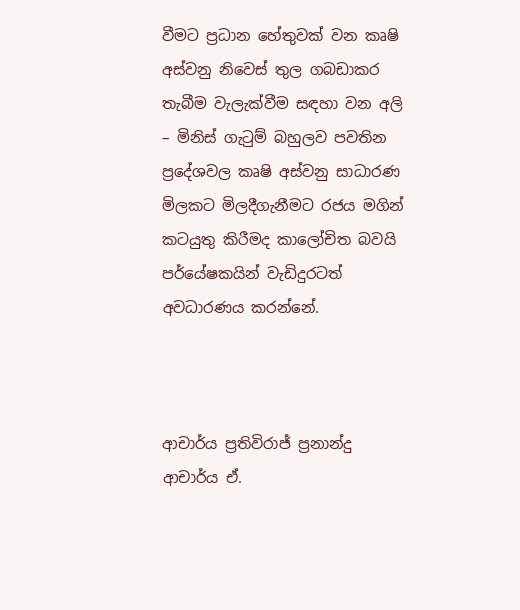වීමට ප්‍රධාන හේතුවක් වන කෘෂි අස්වනු නිවෙස් තුල ගබඩාකර තැබීම වැලැක්වීම සඳහා වන අලි – මිනිස් ගැටුම් බහුලව පවතින ප්‍රදේශවල කෘෂි අස්වනු සාධාරණ මිලකට මිලදීගැනීමට රජය මගින් කටයුතු කිරීමද කාලෝචිත බවයි පර්යේෂකයින් වැඩිදුරටත් අවධාරණය කරන්නේ.



ආචාර්ය ප්‍රතිවිරාජ් ප්‍රනාන්දු
ආචාර්ය ඒ.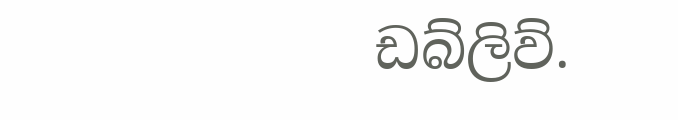ඩබ්ලිව්.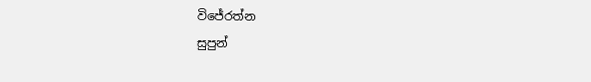විජේරත්න
සුපුන්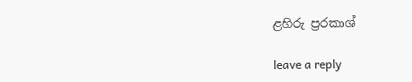ළහිරු ප්‍රරකාශ්

leave a reply